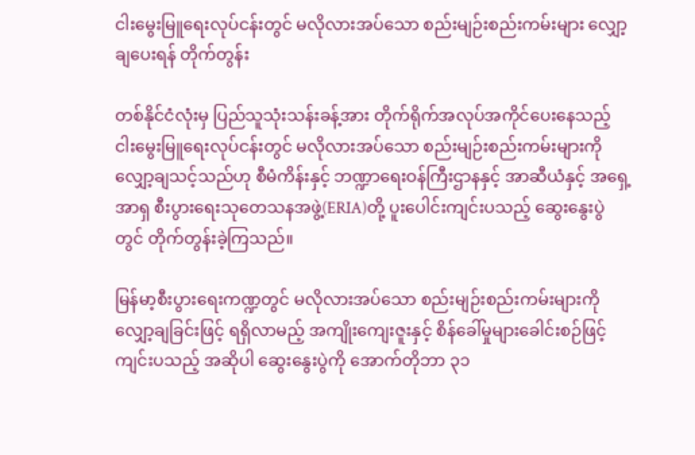ငါးမွေးမြူရေးလုပ်ငန်းတွင် မလိုလားအပ်သော စည်းမျဉ်းစည်းကမ်းများ လျှော့ချပေးရန် တိုက်တွန်း

တစ်နိုင်ငံလုံးမှ ပြည်သူသုံးသန်းခန့်အား တိုက်ရိုက်အလုပ်အကိုင်ပေးနေသည့်  ငါးမွေးမြူရေးလုပ်ငန်းတွင် မလိုလားအပ်သော စည်းမျဉ်းစည်းကမ်းများကို လျှော့ချသင့်သည်ဟု စီမံကိန်းနှင့် ဘဏ္ဍာရေးဝန်ကြီးဌာနနှင့် အာဆီယံနှင့် အရှေ့အာရှ စီးပွားရေးသုတေသနအဖွဲ့(ERIA)တို့ ပူးပေါင်းကျင်းပသည့် ဆွေးနွေးပွဲတွင် တိုက်တွန်းခဲ့ကြသည်။

မြန်မာ့စီးပွားရေးကဏ္ဍတွင် မလိုလားအပ်သော စည်းမျဉ်းစည်းကမ်းများကို လျှော့ချခြင်းဖြင့် ရရှိလာမည့် အကျိုးကျေးဇူးနှင့် စိန်ခေါ်မှုများခေါင်းစဉ်ဖြင့် ကျင်းပသည့် အဆိုပါ ဆွေးနွေးပွဲကို အောက်တိုဘာ ၃၁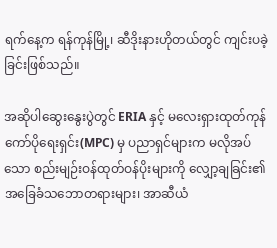ရက်နေ့က ရန်ကုန်မြို့၊ ဆီဒိုးနားဟိုတယ်တွင် ကျင်းပခဲ့ခြင်းဖြစ်သည်။

အဆိုပါဆွေးနွေးပွဲတွင် ERIA နှင့် မလေးရှားထုတ်ကုန်ကော်ပိုရေးရှင်း(MPC) မှ ပညာရှင်များက မလိုအပ်သော စည်းမျဉ်းဝန်ထုတ်ဝန်ပိုးများကို လျှော့ချခြင်း၏ အခြေခံသဘောတရားများ၊ အာဆီယံ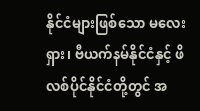နိုင်ငံများဖြစ်သော မလေးရှား၊ ဗီယက်နမ်နိုင်ငံနှင့် ဖိလစ်ပိုင်နိုင်ငံတို့တွင် အ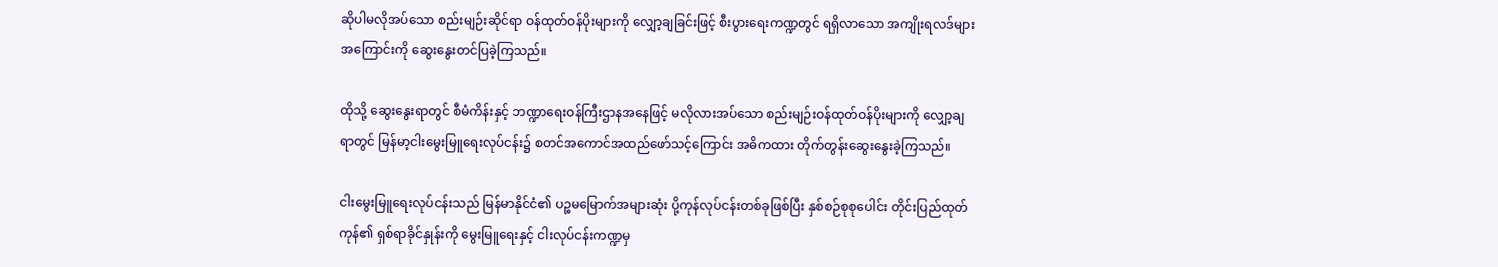ဆိုပါမလိုအပ်သော စည်းမျဉ်းဆိုင်ရာ ဝန်ထုတ်ဝန်ပိုးများကို လျှော့ချခြင်းဖြင့် စီးပွားရေးကဏ္ဍတွင် ရရှိလာသော အကျိုးရလဒ်များအကြောင်းကို ဆွေးနွေးတင်ပြခဲ့ကြသည်။

ထိုသို့ ဆွေးနွေးရာတွင် စီမံကိန်းနှင့် ဘဏ္ဍာရေးဝန်ကြီးဌာနအနေဖြင့် မလိုလားအပ်သော စည်းမျဉ်းဝန်ထုတ်ဝန်ပိုးများကို လျှော့ချရာတွင် မြန်မာ့ငါးမွေးမြူရေးလုပ်ငန်း၌ စတင်အကောင်အထည်ဖော်သင့်ကြောင်း အဓိကထား တိုက်တွန်းဆွေးနွေးခဲ့ကြသည်။

ငါးမွေးမြူရေးလုပ်ငန်းသည် မြန်မာနိုင်ငံ၏ ပဉ္စမမြောက်အများဆုံး ပို့ကုန်လုပ်ငန်းတစ်ခုဖြစ်ပြီး နှစ်စဉ်စုစုပေါင်း တိုင်းပြည်ထုတ်ကုန်၏ ရှစ်ရာခိုင်နှုန်းကို မွေးမြူရေးနှင့် ငါးလုပ်ငန်းကဏ္ဍမှ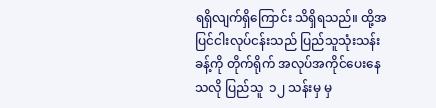ရရှိလျက်ရှိကြောင်း သိရှိရသည်။ ထို့အပြင်ငါးလုပ်ငန်းသည် ပြည်သူသုံးသန်းခန့်ကို တိုက်ရိုက် အလုပ်အကိုင်ပေးနေသလို ပြည်သူ  ၁၂ သန်းမှ မှ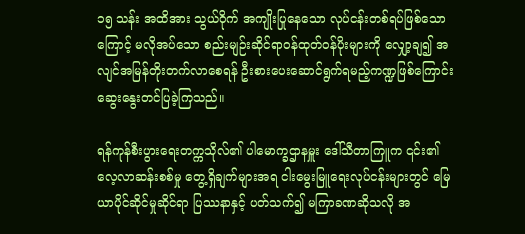၁၅ သန်း အထိအား သွယ်ဝိုက် အကျိုးပြုနေသော လုပ်ငန်းတစ်ရပ်ဖြစ်သောကြောင့် မလိုအပ်သော စည်းမျဉ်းဆိုင်ရာဝန်ထုတ်ဝန်ပိုးများကို လျှော့ချ၍ အလျင်အမြန်တိုးတက်လာစေရန် ဦးစားပေးဆောင်ရွက်ရမည့်ကဏ္ဍဖြစ်ကြောင်း ဆွေးနွေးတင်ပြခဲ့ကြသည်။

ရန်ကုန်စီးပွားရေးတက္ကသိုလ်၏ ပါမောက္ခဌာနမှူး ဒေါ်သီတာကြူက ၎င်း၏ လေ့လာဆန်းစစ်မှု တွေ့ရှိချက်များအရ ငါးမွေးမြူရေးလုပ်ငန်းများတွင် မြေယာပိုင်ဆိုင်မှုဆိုင်ရာ ပြဿနာနှင့် ပတ်သက်၍ မကြာခဏဆိုသလို အ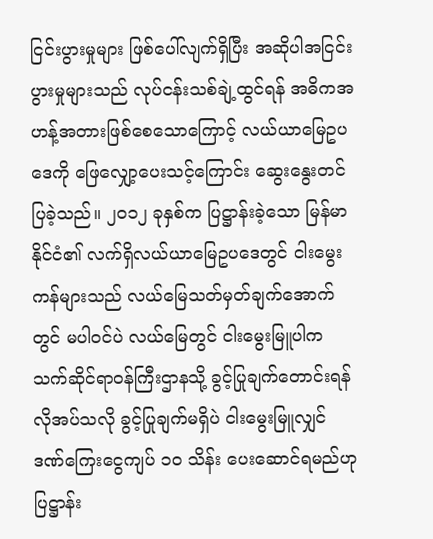ငြင်းပွားမှုများ ဖြစ်ပေါ်လျက်ရှိပြီး အဆိုပါအငြင်းပွားမှုများသည် လုပ်ငန်းသစ်ချဲ့ထွင်ရန် အဓိကအဟန့်အတားဖြစ်စေသောကြောင့် လယ်ယာမြေဥပဒေကို ဖြေလျှော့ပေးသင့်ကြောင်း ဆွေးနွေးတင်ပြခဲ့သည်။ ၂၀၁၂ ခုနှစ်က ပြဋ္ဌာန်းခဲ့သော မြန်မာနိုင်ငံ၏ လက်ရှိလယ်ယာမြေဥပဒေတွင် ငါးမွေးကန်များသည် လယ်မြေသတ်မှတ်ချက်အောက်တွင် မပါဝင်ပဲ လယ်မြေတွင် ငါးမွေးမြူပါက သက်ဆိုင်ရာဝန်ကြီးဌာနသို့ ခွင့်ပြုချက်တောင်းရန်လိုအပ်သလို ခွင့်ပြုချက်မရှိပဲ ငါးမွေးမြူလျှင် ဒဏ်ကြေးငွေကျပ် ၁၀ သိန်း ပေးဆောင်ရမည်ဟု ပြဋ္ဌာန်း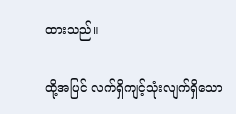ထားသည်။

ထို့အပြင် လက်ရှိကျင့်သုံးလျက်ရှိသော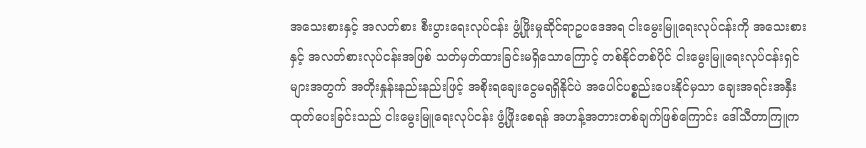အသေးစားနှင့် အလတ်စား စီးပွားရေးလုပ်ငန်း ဖွံ့ဖြိုးမှုဆိုင်ရာဥပဒေအရ ငါးမွေးမြူရေးလုပ်ငန်းကို အသေးစားနှင့် အလတ်စားလုပ်ငန်းအဖြစ် သတ်မှတ်ထားခြင်းမရှိသောကြောင့် တစ်နိုင်တစ်ပိုင် ငါးမွေးမြူရေးလုပ်ငန်းရှင်များအတွက် အတိုးနှုန်းနည်းနည်းဖြင့် အစိုးရချေးငွေမရရှိနိုင်ပဲ အပေါင်ပစ္စည်းပေးနိုင်မှသာ ချေးအရင်းအနှီး ထုတ်ပေးခြင်းသည် ငါးမွေးမြူရေးလုပ်ငန်း ဖွံ့ဖြိုးစေရန် အဟန့်အတားတစ်ချက်ဖြစ်ကြောင်း ဒေါ်သီတာကြူက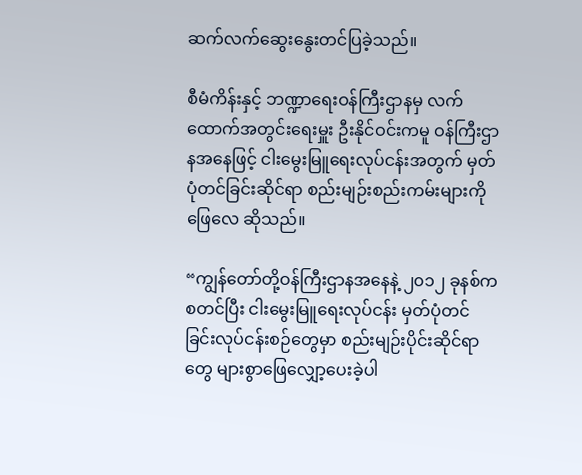ဆက်လက်ဆွေးနွေးတင်ပြခဲ့သည်။

စီမံကိန်းနှင့် ဘဏ္ဍာရေးဝန်ကြီးဌာနမှ လက်ထောက်အတွင်းရေးမှူး ဦးနိုင်ဝင်းကမူ ဝန်ကြီးဌာနအနေဖြင့် ငါးမွေးမြူရေးလုပ်ငန်းအတွက် မှတ်ပုံတင်ခြင်းဆိုင်ရာ စည်းမျဉ်းစည်းကမ်းများကို ဖြေလေ ဆိုသည်။

“ကျွန်တော်တို့ဝန်ကြီးဌာနအနေနဲ့ ၂၀၁၂ ခုနစ်ကစတင်ပြီး ငါးမွေးမြူရေးလုပ်ငန်း မှတ်ပုံတင်ခြင်းလုပ်ငန်းစဉ်တွေမှာ စည်းမျဉ်းပိုင်းဆိုင်ရာတွေ များစွာဖြေလျှော့ပေးခဲ့ပါ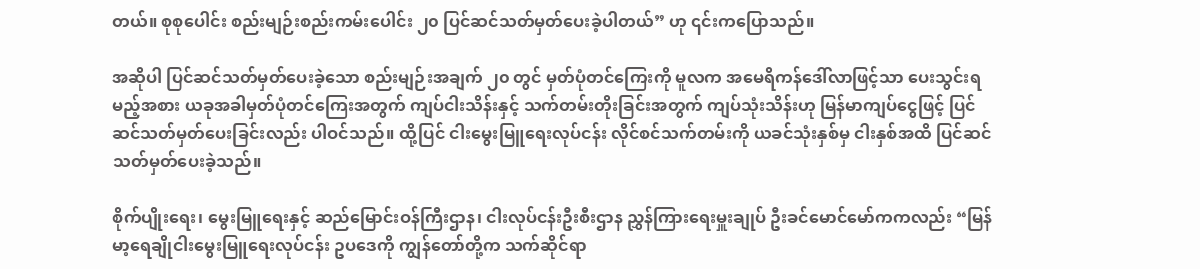တယ်။ စုစုပေါင်း စည်းမျဉ်းစည်းကမ်းပေါင်း ၂၀ ပြင်ဆင်သတ်မှတ်ပေးခဲ့ပါတယ်” ဟု ၎င်းကပြောသည်။

အဆိုပါ ပြင်ဆင်သတ်မှတ်ပေးခဲ့သော စည်းမျဉ်းအချက် ၂၀ တွင် မှတ်ပုံတင်ကြေးကို မူလက အမေရိကန်ဒေါ်လာဖြင့်သာ ပေးသွင်းရမည့်အစား ယခုအခါမှတ်ပုံတင်ကြေးအတွက် ကျပ်ငါးသိန်းနှင့် သက်တမ်းတိုးခြင်းအတွက် ကျပ်သုံးသိန်းဟု မြန်မာကျပ်ငွေဖြင့် ပြင်ဆင်သတ်မှတ်ပေးခြင်းလည်း ပါဝင်သည်။ ထို့ပြင် ငါးမွေးမြူရေးလုပ်ငန်း လိုင်စင်သက်တမ်းကို ယခင်သုံးနှစ်မှ ငါးနှစ်အထိ ပြင်ဆင်သတ်မှတ်ပေးခဲ့သည်။

စိုက်ပျိုးရေး၊ မွေးမြူရေးနှင့် ဆည်မြောင်းဝန်ကြီးဌာန၊ ငါးလုပ်ငန်းဦးစီးဌာန ညွှန်ကြားရေးမှူးချုပ် ဦးခင်မောင်မော်ကကလည်း “မြန်မာ့ရေချိုငါးမွေးမြူရေးလုပ်ငန်း ဥပဒေကို ကျွန်တော်တို့က သက်ဆိုင်ရာ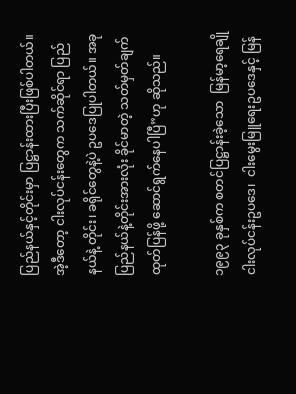ပြည်နယ်နှင့်တိုင်းမှာ ပြဋ္ဌာန်းထားပြီးဖြစ်ပါတယ်။ အဲ့ဒီတော့ ငါးလုပ်ငန်းတွေက သက်ဆိုင်ရာ ပြည်နယ်နဲ့ တိုင်း၊ ခရိုင်တွေနဲ့ပဲ ဥပဒေပြုပါတယ်။ အခုပြည်နယ်နဲ့တိုင်းအားလုံး ခိုင်မာတဲ့ သတ်မှတ်ချက် ထုတ်ပြန်ဖို့ ဆောင်ရွက်နေပါပြီ”ဟု ဆိုသည်။

၁၉၉၃ ခုနှစ်က စတင်ပြဋ္ဌာန်းခဲ့သော  မြန်မာ့ရေချိုငါးလုပ်ငန်းဥပဒေ၊  ငါးမွေးမြူရေးဥပဒေနှင့် မြန်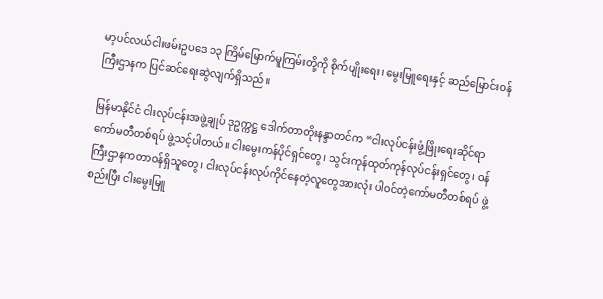မာ့ပင်လယ်ငါးဖမ်းဥပဒေ ၁၃ ကြိမ်မြောက်မူကြမ်းတို့ကို စိုက်ပျိုးရေး၊ မွေးမြူရေးနှင့် ဆည်မြောင်းဝန်ကြီးဌာနက ပြင်ဆင်ရေးဆွဲလျက်ရှိသည်။

မြန်မာနိုင်ငံ ငါးလုပ်ငန်းအဖွဲ့ချုပ် ဒုဥက္ကဋ္ဌ ဒေါက်တာတိုးနန္ဒာတင်က “ငါးလုပ်ငန်းဖွံ့ဖြိုးရေးဆိုင်ရာ ကော်မတီတစ်ရပ် ဖွဲ့သင့်ပါတယ်။ ငါးမွေးကန်ပိုင်ရှင်တွေ၊ သွင်းကုန်ထုတ်ကုန်လုပ်ငန်းရှင်တွေ၊ ဝန်ကြီးဌာနကတာဝန်ရှိသူတွေ၊ ငါးလုပ်ငန်းလုပ်ကိုင်နေတဲ့လူတွေအားလုံး ပါဝင်တဲ့ကော်မတီတစ်ရပ် ဖွဲ့စည်းပြီး ငါးမွေးမြူ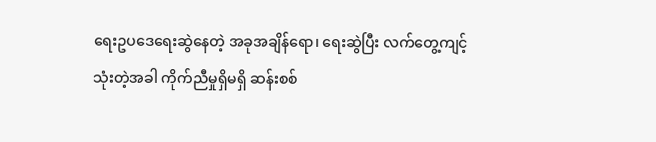ရေးဥပဒေရေးဆွဲနေတဲ့ အခုအချိန်ရော၊ ရေးဆွဲပြီး လက်တွေ့ကျင့်သုံးတဲ့အခါ ကိုက်ညီမှုရှိမရှိ ဆန်းစစ်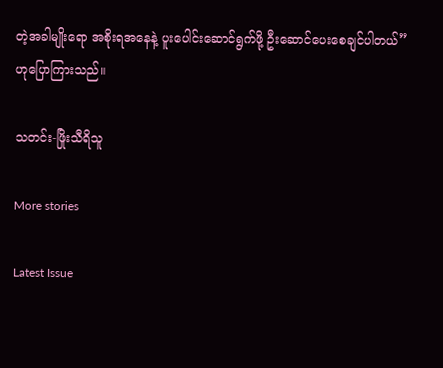တဲ့အခါမျိုးရော အစိုးရအနေနဲ့ ပူးပေါင်းဆောင်ရွက်ဖို့ ဦးဆောင်ပေးစေချင်ပါတယ်”ဟုပြောကြားသည်။

သတင်း-ဖြိုးသီရိသူ

More stories

Latest Issue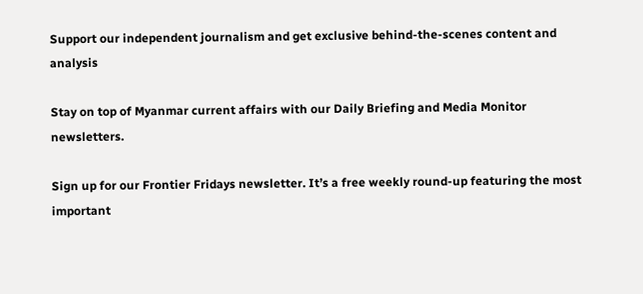Support our independent journalism and get exclusive behind-the-scenes content and analysis

Stay on top of Myanmar current affairs with our Daily Briefing and Media Monitor newsletters.

Sign up for our Frontier Fridays newsletter. It’s a free weekly round-up featuring the most important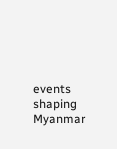events shaping Myanmar